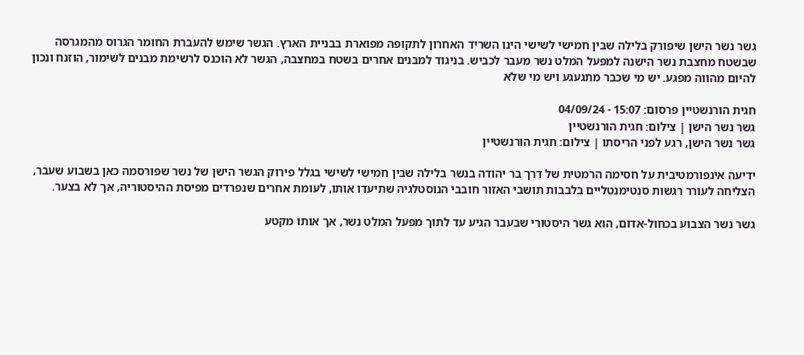גשר נשר הישן שיפורק בלילה שבין חמישי לשישי הינו השריד האחרון לתקופה מפוארת בבניית הארץ. הגשר שימש להעברת החומר הגרוס מהמגרסה שבשטח מחצבת נשר הישנה למפעל המלט נשר מעבר לכביש. בניגוד למבנים אחרים בשטח במחצבה, הגשר לא הוכנס לרשימת מבנים לשימור, הוזנח ונכון להיום מהווה מפגע. יש מי שכבר מתגעגע ויש מי שלא

חגית הורנשטיין פרסום: 15:07 - 04/09/24
גשר נשר הישן | צילום: חגית הורנשטיין
גשר נשר הישן, רגע לפני הריסתו | צילום: חגית הורנשטיין

ידיעה אינפורמטיבית על חסימה הרמטית של דרך בר יהודה בנשר בלילה שבין חמישי לשישי בגלל פירוק הגשר הישן של נשר שפורסמה כאן בשבוע שעבר, הצליחה לעורר רגשות סנטימנטליים בלבבות תושבי האזור חובבי הנוסטלגיה שתיעדו אותו, לעומת אחרים שנפרדים מפיסת ההיסטוריה, אך לא בצער.

גשר נשר הצבוע בכחול-אדום, הוא גשר היסטורי שבעבר הגיע עד לתוך מפעל המלט נשר, אך אותו מקטע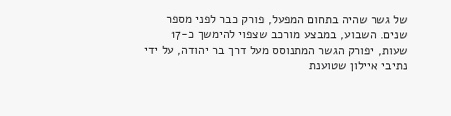של גשר שהיה בתחום המפעל, פורק כבר לפני מספר שנים. השבוע, במבצע מורכב שצפוי להימשך כ-17 שעות, יפורק הגשר המתנוסס מעל דרך בר יהודה, על ידי נתיבי איילון שטוענת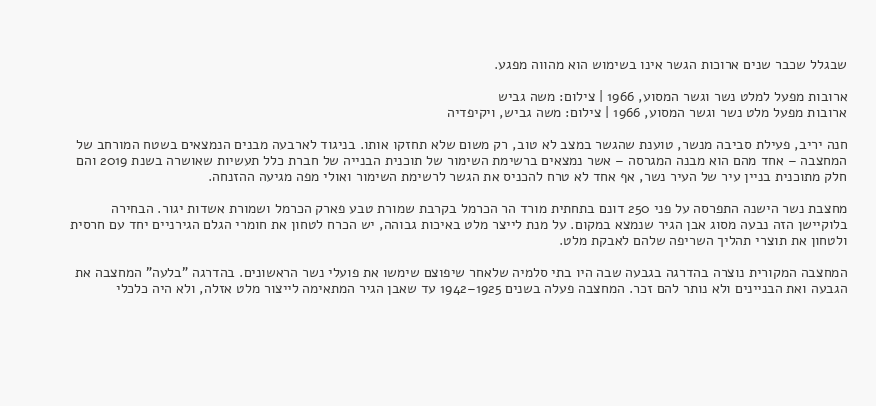שבגלל שכבר שנים ארוכות הגשר אינו בשימוש הוא מהווה מפגע.

ארובות מפעל למלט נשר וגשר המסוע, 1966 | צילום: משה גביש
ארובות מפעל מלט נשר וגשר המסוע, 1966 | צילום: משה גביש, ויקיפדיה

חנה יריב, פעילת סביבה מנשר, טוענת שהגשר במצב לא טוב, רק משום שלא תחזקו אותו. בניגוד לארבעה מבנים הנמצאים בשטח המורחב של המחצבה – אחד מהם הוא מבנה המגרסה – אשר נמצאים ברשימת השימור של תוכנית הבנייה של חברת כלל תעשיות שאושרה בשנת 2019 והם חלק מתוכנית בניין עיר של העיר נשר, אף אחד לא טרח להכניס את הגשר לרשימת השימור ואולי מפה מגיעה ההזנחה.

מחצבת נשר הישנה התפרסה על פני 250 דונם בתחתית מורד הר הכרמל בקרבת שמורת טבע פארק הכרמל ושמורת אשדות יגור. הבחירה בלוקיישן הזה נבעה מסוג אבן הגיר שנמצא במקום. על מנת לייצר מלט באיכות גבוהה, יש הכרח לטחון את חומרי הגלם הגירניים יחד עם חרסית ולטחון את תוצרי תהליך השריפה שלהם לאבקת מלט.

המחצבה המקורית נוצרה בהדרגה בגבעה שבה היו בתי סלמיה שלאחר שיפוצם שימשו את פועלי נשר הראשונים. בהדרגה "בלעה" המחצבה את הגבעה ואת הבניינים ולא נותר להם זכר. המחצבה פעלה בשנים 1925–1942 עד שאבן הגיר המתאימה לייצור מלט אזלה, ולא היה כלכלי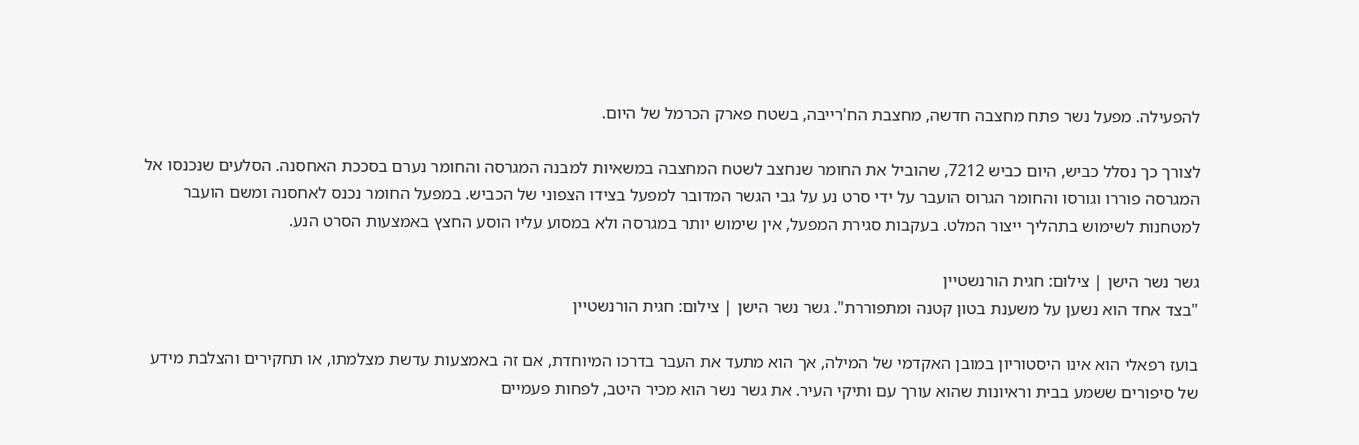להפעילה. מפעל נשר פתח מחצבה חדשה, מחצבת הח'רייבה, בשטח פארק הכרמל של היום.

לצורך כך נסלל כביש, היום כביש 7212, שהוביל את החומר שנחצב לשטח המחצבה במשאיות למבנה המגרסה והחומר נערם בסככת האחסנה. הסלעים שנכנסו אל המגרסה פוררו וגורסו והחומר הגרוס הועבר על ידי סרט נע על גבי הגשר המדובר למפעל בצידו הצפוני של הכביש. במפעל החומר נכנס לאחסנה ומשם הועבר למטחנות לשימוש בתהליך ייצור המלט. בעקבות סגירת המפעל, אין שימוש יותר במגרסה ולא במסוע עליו הוסע החצץ באמצעות הסרט הנע.

גשר נשר הישן | צילום: חגית הורנשטיין
"בצד אחד הוא נשען על משענת בטון קטנה ומתפוררת". גשר נשר הישן | צילום: חגית הורנשטיין

בועז רפאלי הוא אינו היסטוריון במובן האקדמי של המילה, אך הוא מתעד את העבר בדרכו המיוחדת, אם זה באמצעות עדשת מצלמתו, או תחקירים והצלבת מידע של סיפורים ששמע בבית וראיונות שהוא עורך עם ותיקי העיר. את גשר נשר הוא מכיר היטב, לפחות פעמיים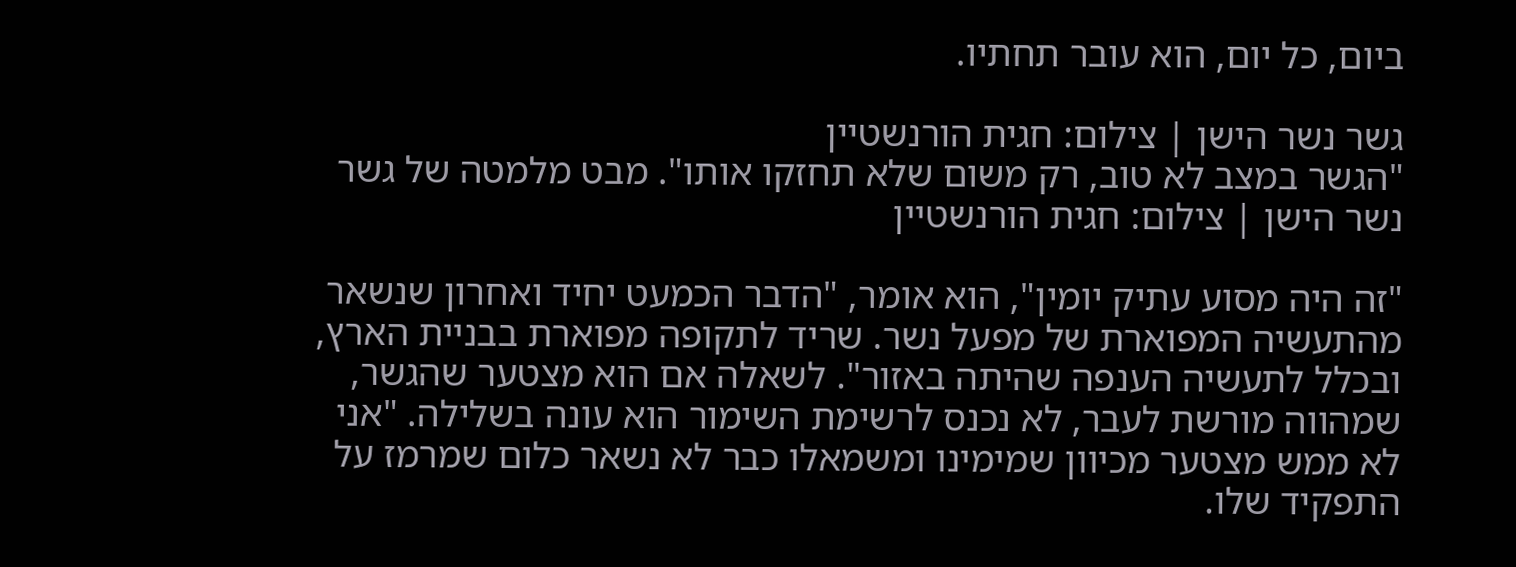ביום, כל יום, הוא עובר תחתיו.

גשר נשר הישן | צילום: חגית הורנשטיין
"הגשר במצב לא טוב, רק משום שלא תחזקו אותו". מבט מלמטה של גשר נשר הישן | צילום: חגית הורנשטיין

"זה היה מסוע עתיק יומין", הוא אומר, "הדבר הכמעט יחיד ואחרון שנשאר מהתעשיה המפוארת של מפעל נשר. שריד לתקופה מפוארת בבניית הארץ, ובכלל לתעשיה הענפה שהיתה באזור". לשאלה אם הוא מצטער שהגשר, שמהווה מורשת לעבר, לא נכנס לרשימת השימור הוא עונה בשלילה. "אני לא ממש מצטער מכיוון שמימינו ומשמאלו כבר לא נשאר כלום שמרמז על התפקיד שלו.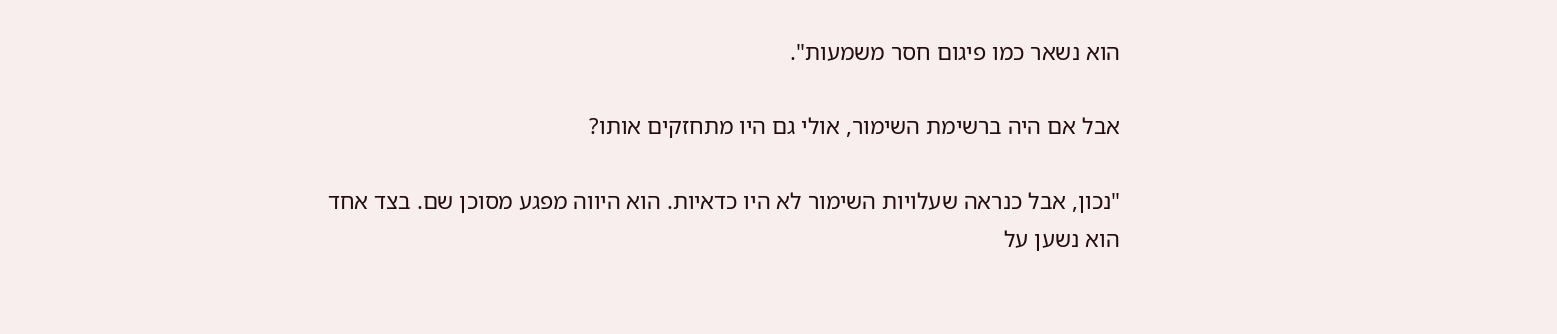הוא נשאר כמו פיגום חסר משמעות".

אבל אם היה ברשימת השימור, אולי גם היו מתחזקים אותו?

"נכון, אבל כנראה שעלויות השימור לא היו כדאיות. הוא היווה מפגע מסוכן שם. בצד אחד הוא נשען על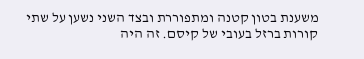משענת בטון קטנה ומתפוררת ובצד השני נשען על שתי קורות ברזל בעובי של קיסם. זה היה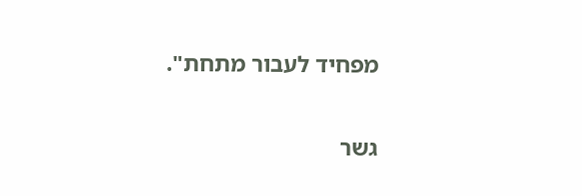מפחיד לעבור מתחת".

גשר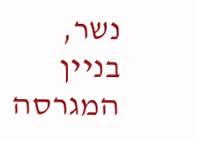נשר, בניין המגרסה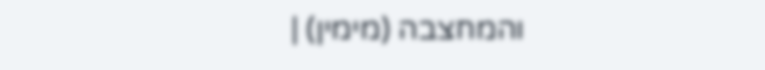והמחצבה (מימין) |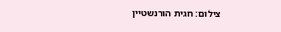צילום: חגית הורנשטיין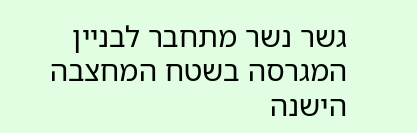גשר נשר מתחבר לבניין המגרסה בשטח המחצבה הישנה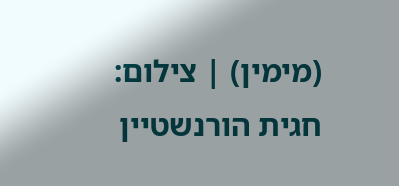(מימין) | צילום: חגית הורנשטיין